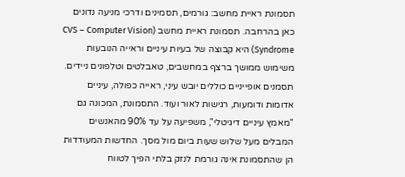תסמונת ראיית מחשב: גורמים, תסמינים ודרכי מניעה נדונים כאן בהרחבה. תסמונת ראיית מחשב (CVS – Computer Vision Syndrome) היא קבוצה של בעיות עיניים וראייה הנובעות משימוש ממושך ברצף במחשבים, טאבלטים וטלפונים ניידים. תסמנים אופייניים כוללים יובש עיני, ראייה כפולה, עיניים אדומות ודומעות, רגישות לאור ועוד. התסמונת, המכונה גם "מאמץ עיניים דיגיטלי", משפיעה על עד 90% מהאנשים המבלים מעל שלוש שעות ביום מול מסך. החדשות המעודדות הן שהתסמונת אינה גורמת לנזק בלתי הפיך לטווח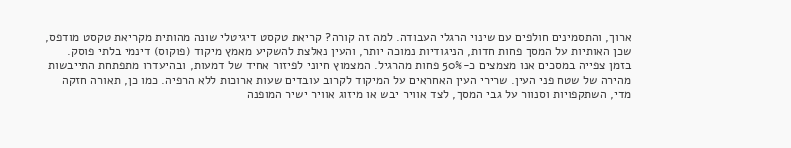ארוך, והתסמינים חולפים עם שינוי הרגלי העבודה. למה זה קורה? קריאת טקסט דיגיטלי שונה מהותית מקריאת טקסט מודפס, שכן האותיות על המסך פחות חדות, הניגודיות נמוכה יותר, והעין נאלצת להשקיע מאמץ מיקוד (פוקוס) דינמי בלתי פוסק.
בזמן צפייה במסכים אנו מצמצים כ-50% פחות מהרגיל. המצמוץ חיוני לפיזור אחיד של דמעות, ובהיעדרו מתפתחת התייבשות מהירה של שטח פני העין. שרירי העין האחראים על המיקוד לקרוב עובדים שעות ארוכות ללא הרפיה. כמו כן, תאורה חזקה מדי, השתקפויות וסנוור על גבי המסך, לצד אוויר יבש או מיזוג אוויר ישיר המופנה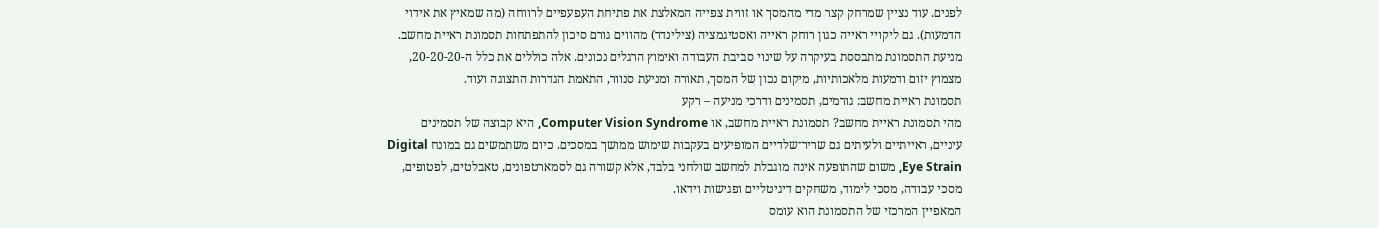לפנים. עוד נציין שמרחק קצר מדי מהמסך או זווית צפייה המאלצת את פתיחת העפעפיים לרווחה (מה שמאיץ את אידוי הדמעות). גם ליקויי ראייה כגון רוחק ראייה ואסטיגמציה (צילינדר) מהווים גורם סיכון להתפתחות תסמונת ראיית מחשב. מניעת התסמונת מתבססת בעיקרה על שינוי סביבת העבודה ואימוץ הרגלים נכונים. אלה כוללים את כלל ה-20-20-20, מצמוץ יזום ודמעות מלאכותיות, מיקום נכון של המסך, תאורה ומניעת סנוור, התאמת הגדרות התצוגה ועוד.
תסמונת ראיית מחשב: גורמים, תסמינים ודרכי מניעה – רקע
מהי תסמונת ראיית מחשב? תסמונת ראיית מחשב, או Computer Vision Syndrome, היא קבוצה של תסמינים עיניים, ראייתיים ולעיתים גם שריר־שלדיים המופיעים בעקבות שימוש ממושך במסכים. כיום משתמשים גם במונח Digital Eye Strain, משום שהתופעה אינה מוגבלת למחשב שולחני בלבד, אלא קשורה גם לסמארטפונים, טאבלטים, לפטופים, מסכי עבודה, מסכי לימוד, משחקים דיגיטליים ופגישות וידאו.
המאפיין המרכזי של התסמונת הוא עומס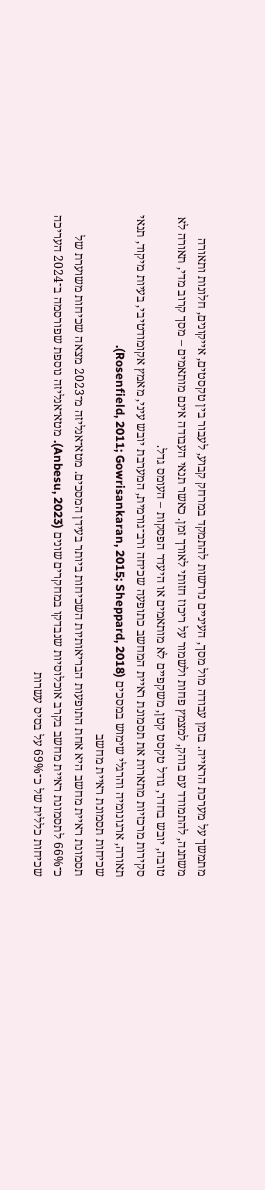מתמשך על מערכת הראייה. בזמן עבודה מול מסך, העיניים נדרשות להתמקד במרחק קבוע, לעבור בין טקסטים, אייקונים, חלונות ותאורה משתנה, להתמודד עם בוהק, למצמץ פחות ולשמור על ריכוז חזותי לאורך זמן. כאשר תנאי העבודה אינם מותאמים – מסך קרוב מדי, תאורה לא טובה, יובש בחדר, גודל טקסט קטן, משקפיים לא מותאמים או היעדר הפסקות – העומס גדל.
סקירות מרכזיות מתארות את תסמונת ראיית המחשב כתופעה שכיחה ורב־גורמית, המערבת יובש עיני, מאמץ אקומודטיבי, בעיות מיקוד, תנאי תאורה, ארגונומיה והרגלי שימוש במסכים (Rosenfield, 2011; Gowrisankaran, 2015; Sheppard, 2018).
שכיחות תסמונת ראיית מחשב
תסמונת ראיית מחשב היא אחת התופעות הבריאותיות השכיחות ביותר בעידן המסכים. מטא־אנליזה מ־2023 מצאה שכיחות משוערת של כ־66% לתסמונת ראיית מחשב בקרב אוכלוסיות שנבדקו במחקרים שונים (Anbesu, 2023). מטא־אנליזה נוספת שפורסמה ב־2024 העריכה שכיחות כללית של כ־69% על בסיס עשרות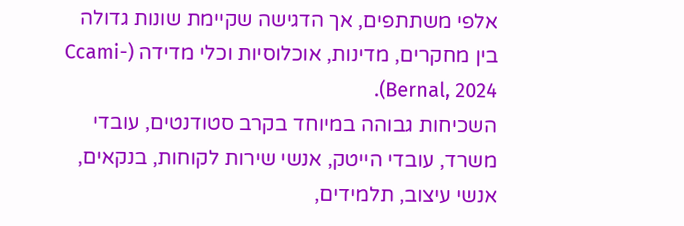אלפי משתתפים, אך הדגישה שקיימת שונות גדולה בין מחקרים, מדינות, אוכלוסיות וכלי מדידה (Ccami-Bernal, 2024).
השכיחות גבוהה במיוחד בקרב סטודנטים, עובדי משרד, עובדי הייטק, אנשי שירות לקוחות, בנקאים, אנשי עיצוב, תלמידים,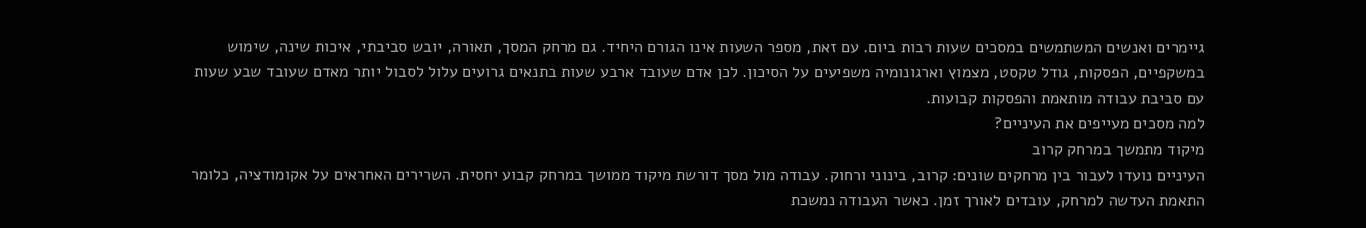גיימרים ואנשים המשתמשים במסכים שעות רבות ביום. עם זאת, מספר השעות אינו הגורם היחיד. גם מרחק המסך, תאורה, יובש סביבתי, איכות שינה, שימוש במשקפיים, הפסקות, גודל טקסט, מצמוץ וארגונומיה משפיעים על הסיכון. לכן אדם שעובד ארבע שעות בתנאים גרועים עלול לסבול יותר מאדם שעובד שבע שעות עם סביבת עבודה מותאמת והפסקות קבועות.
למה מסכים מעייפים את העיניים?
מיקוד מתמשך במרחק קרוב
העיניים נועדו לעבור בין מרחקים שונים: קרוב, בינוני ורחוק. עבודה מול מסך דורשת מיקוד ממושך במרחק קבוע יחסית. השרירים האחראים על אקומודציה, כלומר התאמת העדשה למרחק, עובדים לאורך זמן. כאשר העבודה נמשכת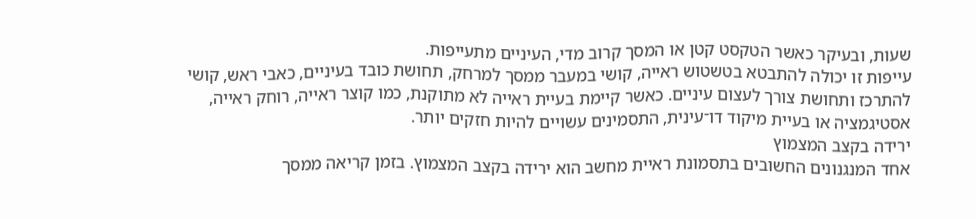שעות, ובעיקר כאשר הטקסט קטן או המסך קרוב מדי, העיניים מתעייפות.
עייפות זו יכולה להתבטא בטשטוש ראייה, קושי במעבר ממסך למרחק, תחושת כובד בעיניים, כאבי ראש, קושי להתרכז ותחושת צורך לעצום עיניים. כאשר קיימת בעיית ראייה לא מתוקנת, כמו קוצר ראייה, רוחק ראייה, אסטיגמציה או בעיית מיקוד דו־עינית, התסמינים עשויים להיות חזקים יותר.
ירידה בקצב המצמוץ
אחד המנגנונים החשובים בתסמונת ראיית מחשב הוא ירידה בקצב המצמוץ. בזמן קריאה ממסך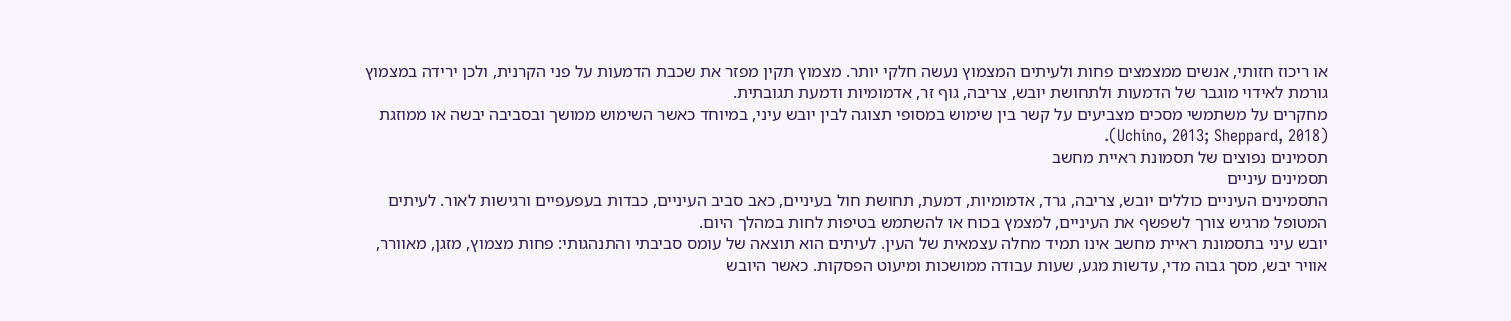או ריכוז חזותי, אנשים ממצמצים פחות ולעיתים המצמוץ נעשה חלקי יותר. מצמוץ תקין מפזר את שכבת הדמעות על פני הקרנית, ולכן ירידה במצמוץ גורמת לאידוי מוגבר של הדמעות ולתחושת יובש, צריבה, גוף זר, אדמומיות ודמעת תגובתית.
מחקרים על משתמשי מסכים מצביעים על קשר בין שימוש במסופי תצוגה לבין יובש עיני, במיוחד כאשר השימוש ממושך ובסביבה יבשה או ממוזגת (Uchino, 2013; Sheppard, 2018).
תסמינים נפוצים של תסמונת ראיית מחשב
תסמינים עיניים
התסמינים העיניים כוללים יובש, צריבה, גרד, אדמומיות, דמעת, תחושת חול בעיניים, כאב סביב העיניים, כבדות בעפעפיים ורגישות לאור. לעיתים המטופל מרגיש צורך לשפשף את העיניים, למצמץ בכוח או להשתמש בטיפות לחות במהלך היום.
יובש עיני בתסמונת ראיית מחשב אינו תמיד מחלה עצמאית של העין. לעיתים הוא תוצאה של עומס סביבתי והתנהגותי: פחות מצמוץ, מזגן, מאוורר, אוויר יבש, מסך גבוה מדי, עדשות מגע, שעות עבודה ממושכות ומיעוט הפסקות. כאשר היובש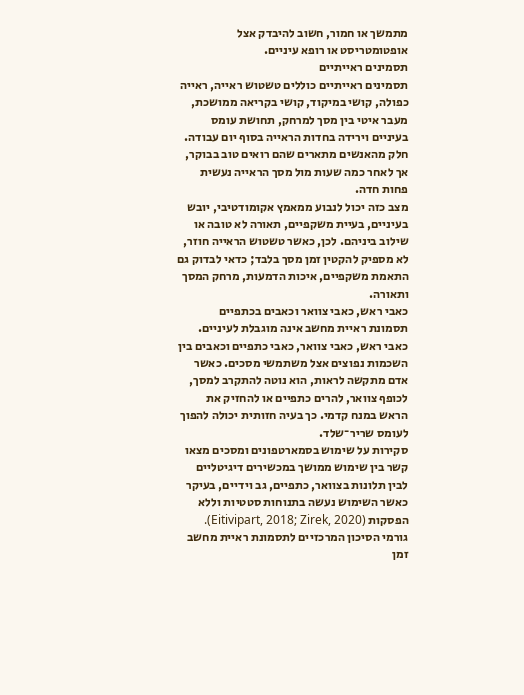מתמשך או חמור, חשוב להיבדק אצל אופטומטריסט או רופא עיניים.
תסמינים ראייתיים
תסמינים ראייתיים כוללים טשטוש ראייה, ראייה כפולה, קושי במיקוד, קושי בקריאה ממושכת, מעבר איטי בין מסך למרחק, תחושת עומס בעיניים וירידה בחדות הראייה בסוף יום עבודה. חלק מהאנשים מתארים שהם רואים טוב בבוקר, אך לאחר כמה שעות מול מסך הראייה נעשית פחות חדה.
מצב כזה יכול לנבוע ממאמץ אקומודטיבי, יובש בעיניים, בעיית משקפיים, תאורה לא טובה או שילוב ביניהם. לכן, כאשר טשטוש הראייה חוזר, לא מספיק להקטין זמן מסך בלבד; כדאי לבדוק גם התאמת משקפיים, איכות הדמעות, מרחק המסך ותאורה.
כאבי ראש, כאבי צוואר וכאבים בכתפיים
תסמונת ראיית מחשב אינה מוגבלת לעיניים. כאבי ראש, כאבי צוואר, כאבי כתפיים וכאבים בין השכמות נפוצים אצל משתמשי מסכים. כאשר אדם מתקשה לראות, הוא נוטה להתקרב למסך, לכופף צוואר, להרים כתפיים או להחזיק את הראש במנח קדמי. כך בעיה חזותית יכולה להפוך לעומס שריר־שלד.
סקירות על שימוש בסמארטפונים ומסכים מצאו קשר בין שימוש ממושך במכשירים דיגיטליים לבין תלונות בצוואר, כתפיים, גב וידיים, בעיקר כאשר השימוש נעשה בתנוחות סטטיות וללא הפסקות (Eitivipart, 2018; Zirek, 2020).
גורמי הסיכון המרכזיים לתסמונת ראיית מחשב
זמן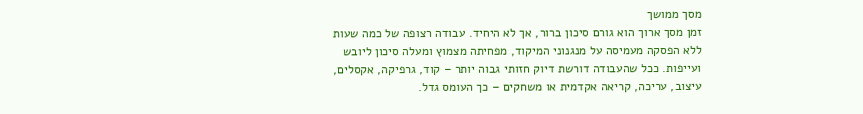מסך ממושך
זמן מסך ארוך הוא גורם סיכון ברור, אך לא היחיד. עבודה רצופה של כמה שעות ללא הפסקה מעמיסה על מנגנוני המיקוד, מפחיתה מצמוץ ומעלה סיכון ליובש ועייפות. ככל שהעבודה דורשת דיוק חזותי גבוה יותר – קוד, גרפיקה, אקסלים, עיצוב, עריכה, קריאה אקדמית או משחקים – כך העומס גדל.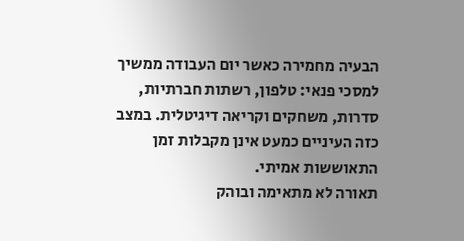הבעיה מחמירה כאשר יום העבודה ממשיך למסכי פנאי: טלפון, רשתות חברתיות, סדרות, משחקים וקריאה דיגיטלית. במצב כזה העיניים כמעט אינן מקבלות זמן התאוששות אמיתי.
תאורה לא מתאימה ובוהק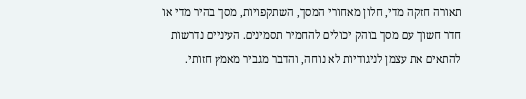תאורה חזקה מדי, חלון מאחורי המסך, השתקפויות, מסך בהיר מדי או חדר חשוך עם מסך בוהק יכולים להחמיר תסמינים. העיניים נדרשות להתאים את עצמן לניגודיות לא נוחה, והדבר מגביר מאמץ חזותי.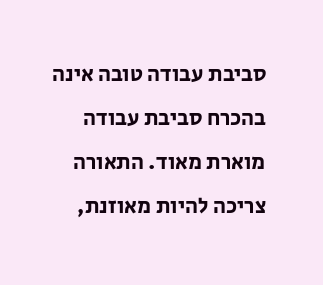סביבת עבודה טובה אינה בהכרח סביבת עבודה מוארת מאוד. התאורה צריכה להיות מאוזנת,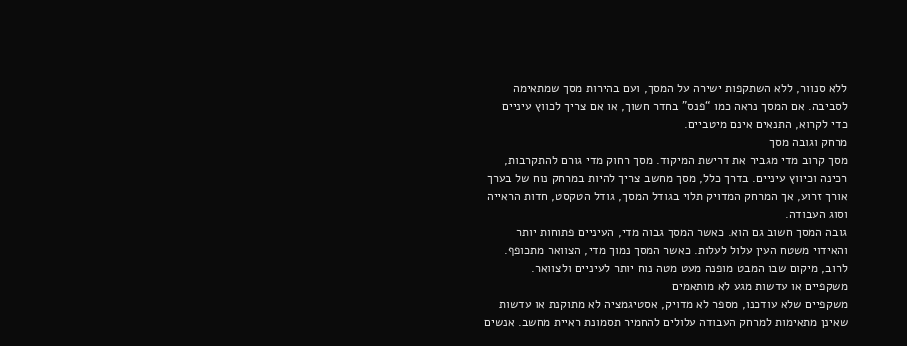ללא סנוור, ללא השתקפות ישירה על המסך, ועם בהירות מסך שמתאימה לסביבה. אם המסך נראה כמו “פנס” בחדר חשוך, או אם צריך לכווץ עיניים כדי לקרוא, התנאים אינם מיטביים.
מרחק וגובה מסך
מסך קרוב מדי מגביר את דרישת המיקוד. מסך רחוק מדי גורם להתקרבות, רכינה וכיווץ עיניים. בדרך כלל, מסך מחשב צריך להיות במרחק נוח של בערך אורך זרוע, אך המרחק המדויק תלוי בגודל המסך, גודל הטקסט, חדות הראייה וסוג העבודה.
גובה המסך חשוב גם הוא. כאשר המסך גבוה מדי, העיניים פתוחות יותר והאידוי משטח העין עלול לעלות. כאשר המסך נמוך מדי, הצוואר מתכופף. לרוב, מיקום שבו המבט מופנה מעט מטה נוח יותר לעיניים ולצוואר.
משקפיים או עדשות מגע לא מותאמים
משקפיים שלא עודכנו, מספר לא מדויק, אסטיגמציה לא מתוקנת או עדשות שאינן מתאימות למרחק העבודה עלולים להחמיר תסמונת ראיית מחשב. אנשים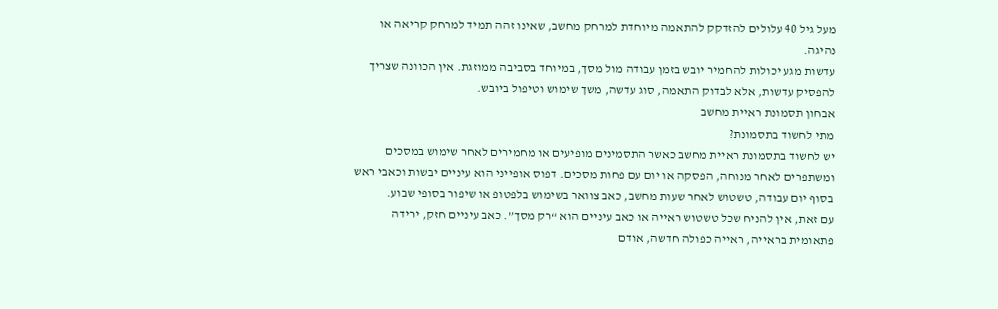מעל גיל 40 עלולים להזדקק להתאמה מיוחדת למרחק מחשב, שאינו זהה תמיד למרחק קריאה או נהיגה.
עדשות מגע יכולות להחמיר יובש בזמן עבודה מול מסך, במיוחד בסביבה ממוזגת. אין הכוונה שצריך להפסיק עדשות, אלא לבדוק התאמה, סוג עדשה, משך שימוש וטיפול ביובש.
אבחון תסמונת ראיית מחשב
מתי לחשוד בתסמונת?
יש לחשוד בתסמונת ראיית מחשב כאשר התסמינים מופיעים או מחמירים לאחר שימוש במסכים ומשתפרים לאחר מנוחה, הפסקה או יום עם פחות מסכים. דפוס אופייני הוא עיניים יבשות וכאבי ראש בסוף יום עבודה, טשטוש לאחר שעות מחשב, כאב צוואר בשימוש בלפטופ או שיפור בסופי שבוע.
עם זאת, אין להניח שכל טשטוש ראייה או כאב עיניים הוא “רק מסך”. כאב עיניים חזק, ירידה פתאומית בראייה, ראייה כפולה חדשה, אודם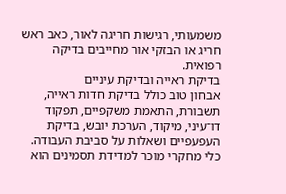משמעותי, רגישות חריגה לאור, כאב ראש חריג או הבזקי אור מחייבים בדיקה רפואית.
בדיקת ראייה ובדיקת עיניים
אבחון טוב כולל בדיקת חדות ראייה, תשבורת, התאמת משקפיים, תפקוד דו־עיני, מיקוד, הערכת יובש, בדיקת העפעפיים ושאלות על סביבת העבודה. כלי מחקרי מוכר למדידת תסמינים הוא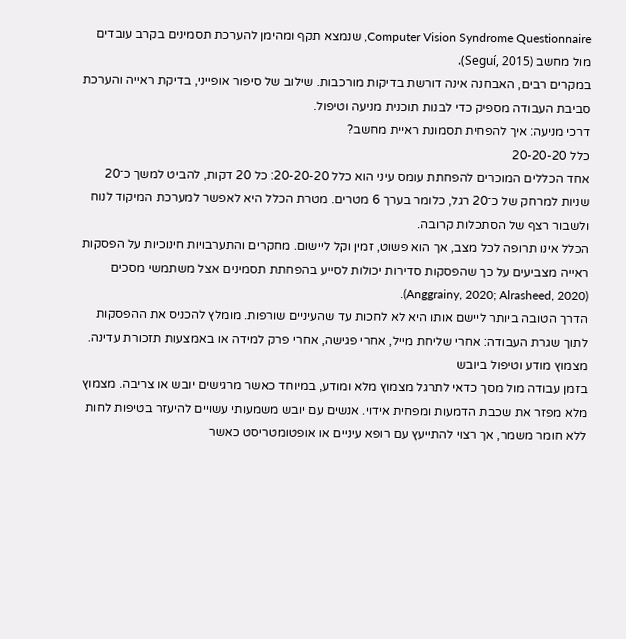Computer Vision Syndrome Questionnaire, שנמצא תקף ומהימן להערכת תסמינים בקרב עובדים מול מחשב (Seguí, 2015).
במקרים רבים, האבחנה אינה דורשת בדיקות מורכבות. שילוב של סיפור אופייני, בדיקת ראייה והערכת סביבת העבודה מספיק כדי לבנות תוכנית מניעה וטיפול.
דרכי מניעה: איך להפחית תסמונת ראיית מחשב?
כלל 20-20-20
אחד הכללים המוכרים להפחתת עומס עיני הוא כלל 20-20-20: כל 20 דקות, להביט למשך כ־20 שניות למרחק של כ־20 רגל, כלומר בערך 6 מטרים. מטרת הכלל היא לאפשר למערכת המיקוד לנוח ולשבור רצף של הסתכלות קרובה.
הכלל אינו תרופה לכל מצב, אך הוא פשוט, זמין וקל ליישום. מחקרים והתערבויות חינוכיות על הפסקות ראייה מצביעים על כך שהפסקות סדירות יכולות לסייע בהפחתת תסמינים אצל משתמשי מסכים (Anggrainy, 2020; Alrasheed, 2020).
הדרך הטובה ביותר ליישם אותו היא לא לחכות עד שהעיניים שורפות. מומלץ להכניס את ההפסקות לתוך שגרת העבודה: אחרי שליחת מייל, אחרי פגישה, אחרי פרק למידה או באמצעות תזכורת עדינה.
מצמוץ מודע וטיפול ביובש
בזמן עבודה מול מסך כדאי לתרגל מצמוץ מלא ומודע, במיוחד כאשר מרגישים יובש או צריבה. מצמוץ מלא מפזר את שכבת הדמעות ומפחית אידוי. אנשים עם יובש משמעותי עשויים להיעזר בטיפות לחות ללא חומר משמר, אך רצוי להתייעץ עם רופא עיניים או אופטומטריסט כאשר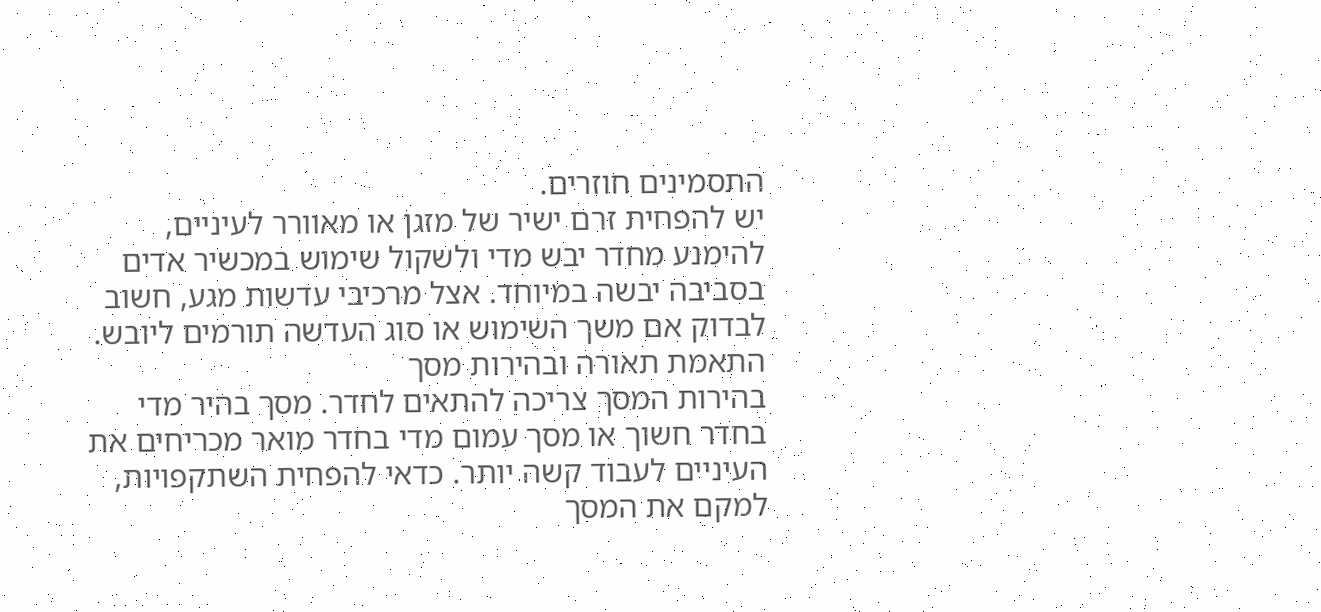התסמינים חוזרים.
יש להפחית זרם ישיר של מזגן או מאוורר לעיניים, להימנע מחדר יבש מדי ולשקול שימוש במכשיר אדים בסביבה יבשה במיוחד. אצל מרכיבי עדשות מגע, חשוב לבדוק אם משך השימוש או סוג העדשה תורמים ליובש.
התאמת תאורה ובהירות מסך
בהירות המסך צריכה להתאים לחדר. מסך בהיר מדי בחדר חשוך או מסך עמום מדי בחדר מואר מכריחים את העיניים לעבוד קשה יותר. כדאי להפחית השתקפויות, למקם את המסך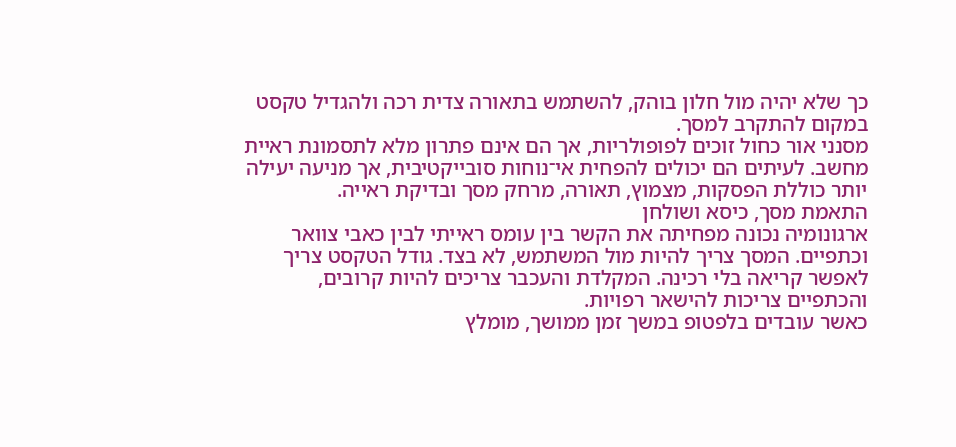כך שלא יהיה מול חלון בוהק, להשתמש בתאורה צדית רכה ולהגדיל טקסט במקום להתקרב למסך.
מסנני אור כחול זוכים לפופולריות, אך הם אינם פתרון מלא לתסמונת ראיית מחשב. לעיתים הם יכולים להפחית אי־נוחות סובייקטיבית, אך מניעה יעילה יותר כוללת הפסקות, מצמוץ, תאורה, מרחק מסך ובדיקת ראייה.
התאמת מסך, כיסא ושולחן
ארגונומיה נכונה מפחיתה את הקשר בין עומס ראייתי לבין כאבי צוואר וכתפיים. המסך צריך להיות מול המשתמש, לא בצד. גודל הטקסט צריך לאפשר קריאה בלי רכינה. המקלדת והעכבר צריכים להיות קרובים, והכתפיים צריכות להישאר רפויות.
כאשר עובדים בלפטופ במשך זמן ממושך, מומלץ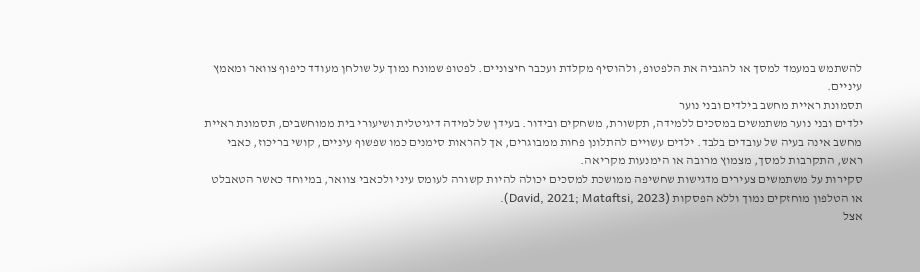להשתמש במעמד למסך או להגביה את הלפטופ, ולהוסיף מקלדת ועכבר חיצוניים. לפטופ שמונח נמוך על שולחן מעודד כיפוף צוואר ומאמץ עיניים.
תסמונת ראיית מחשב בילדים ובני נוער
ילדים ובני נוער משתמשים במסכים ללמידה, תקשורת, משחקים ובידור. בעידן של למידה דיגיטלית ושיעורי בית ממוחשבים, תסמונת ראיית מחשב אינה בעיה של עובדים בלבד. ילדים עשויים להתלונן פחות ממבוגרים, אך להראות סימנים כמו שפשוף עיניים, קושי בריכוז, כאבי ראש, התקרבות למסך, מצמוץ מרובה או הימנעות מקריאה.
סקירות על משתמשים צעירים מדגישות שחשיפה ממושכת למסכים יכולה להיות קשורה לעומס עיני ולכאבי צוואר, במיוחד כאשר הטאבלט או הטלפון מוחזקים נמוך וללא הפסקות (David, 2021; Mataftsi, 2023).
אצל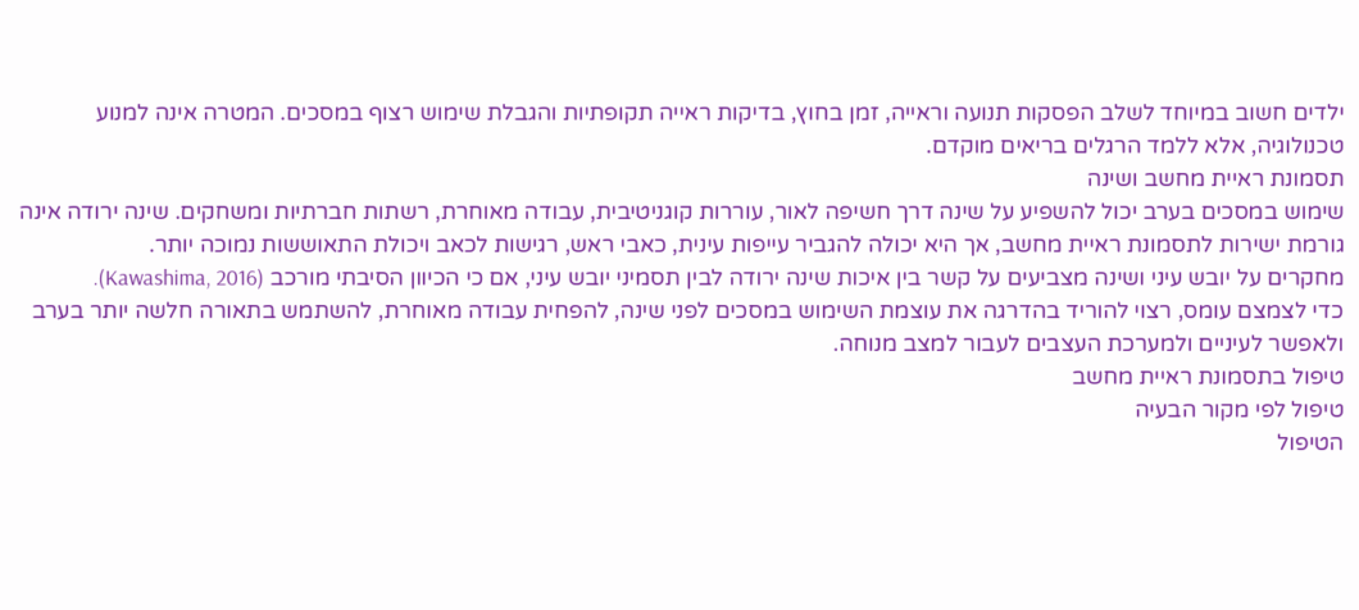ילדים חשוב במיוחד לשלב הפסקות תנועה וראייה, זמן בחוץ, בדיקות ראייה תקופתיות והגבלת שימוש רצוף במסכים. המטרה אינה למנוע טכנולוגיה, אלא ללמד הרגלים בריאים מוקדם.
תסמונת ראיית מחשב ושינה
שימוש במסכים בערב יכול להשפיע על שינה דרך חשיפה לאור, עוררות קוגניטיבית, עבודה מאוחרת, רשתות חברתיות ומשחקים. שינה ירודה אינה גורמת ישירות לתסמונת ראיית מחשב, אך היא יכולה להגביר עייפות עינית, כאבי ראש, רגישות לכאב ויכולת התאוששות נמוכה יותר.
מחקרים על יובש עיני ושינה מצביעים על קשר בין איכות שינה ירודה לבין תסמיני יובש עיני, אם כי הכיוון הסיבתי מורכב (Kawashima, 2016).
כדי לצמצם עומס, רצוי להוריד בהדרגה את עוצמת השימוש במסכים לפני שינה, להפחית עבודה מאוחרת, להשתמש בתאורה חלשה יותר בערב ולאפשר לעיניים ולמערכת העצבים לעבור למצב מנוחה.
טיפול בתסמונת ראיית מחשב
טיפול לפי מקור הבעיה
הטיפול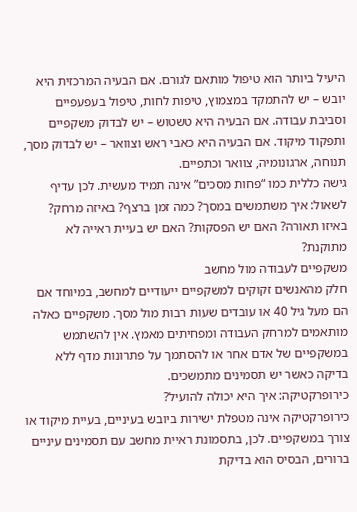היעיל ביותר הוא טיפול מותאם לגורם. אם הבעיה המרכזית היא יובש – יש להתמקד במצמוץ, טיפות לחות, טיפול בעפעפיים וסביבת עבודה. אם הבעיה היא טשטוש – יש לבדוק משקפיים ותפקוד מיקוד. אם הבעיה היא כאבי ראש וצוואר – יש לבדוק מסך, תנוחה, ארגונומיה, צוואר וכתפיים.
גישה כללית כמו “פחות מסכים” אינה תמיד מעשית. לכן עדיף לשאול: איך משתמשים במסך? כמה זמן ברצף? באיזה מרחק? באיזו תאורה? האם יש הפסקות? האם יש בעיית ראייה לא מתוקנת?
משקפיים לעבודה מול מחשב
חלק מהאנשים זקוקים למשקפיים ייעודיים למחשב, במיוחד אם הם מעל גיל 40 או עובדים שעות רבות מול מסך. משקפיים כאלה מותאמים למרחק העבודה ומפחיתים מאמץ. אין להשתמש במשקפיים של אדם אחר או להסתמך על פתרונות מדף ללא בדיקה כאשר יש תסמינים מתמשכים.
כירופרקטיקה: איך היא יכולה להועיל?
כירופרקטיקה אינה מטפלת ישירות ביובש בעיניים, בעיית מיקוד או צורך במשקפיים. לכן, בתסמונת ראיית מחשב עם תסמינים עיניים ברורים, הבסיס הוא בדיקת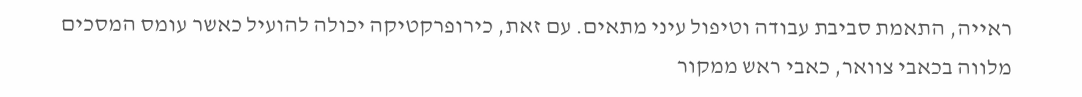ראייה, התאמת סביבת עבודה וטיפול עיני מתאים. עם זאת, כירופרקטיקה יכולה להועיל כאשר עומס המסכים מלווה בכאבי צוואר, כאבי ראש ממקור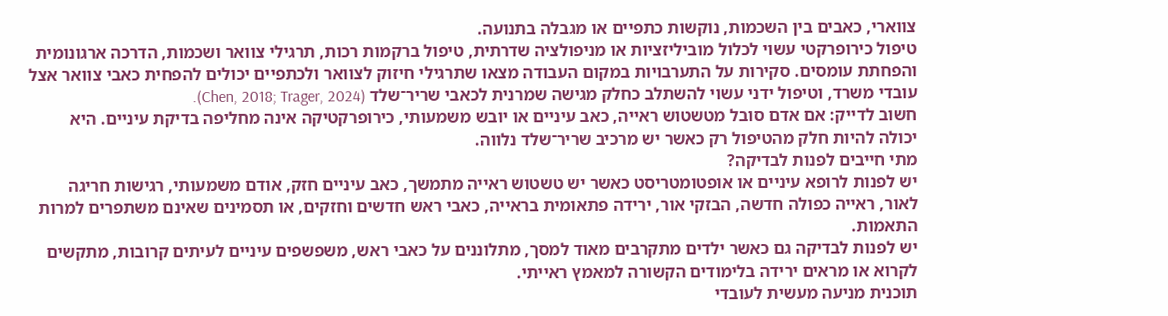צווארי, כאבים בין השכמות, נוקשות כתפיים או מגבלה בתנועה.
טיפול כירופרקטי עשוי לכלול מוביליזציות או מניפולציה שדרתית, טיפול ברקמות רכות, תרגילי צוואר ושכמות, הדרכה ארגונומית והפחתת עומסים. סקירות על התערבויות במקום העבודה מצאו שתרגילי חיזוק לצוואר ולכתפיים יכולים להפחית כאבי צוואר אצל עובדי משרד, וטיפול ידני עשוי להשתלב כחלק מגישה שמרנית לכאבי שריר־שלד (Chen, 2018; Trager, 2024).
חשוב לדייק: אם אדם סובל מטשטוש ראייה, כאב עיניים או יובש משמעותי, כירופרקטיקה אינה מחליפה בדיקת עיניים. היא יכולה להיות חלק מהטיפול רק כאשר יש מרכיב שריר־שלד נלווה.
מתי חייבים לפנות לבדיקה?
יש לפנות לרופא עיניים או אופטומטריסט כאשר יש טשטוש ראייה מתמשך, כאב עיניים חזק, אודם משמעותי, רגישות חריגה לאור, ראייה כפולה חדשה, הבזקי אור, ירידה פתאומית בראייה, כאבי ראש חדשים וחזקים, או תסמינים שאינם משתפרים למרות התאמות.
יש לפנות לבדיקה גם כאשר ילדים מתקרבים מאוד למסך, מתלוננים על כאבי ראש, משפשפים עיניים לעיתים קרובות, מתקשים לקרוא או מראים ירידה בלימודים הקשורה למאמץ ראייתי.
תוכנית מניעה מעשית לעובדי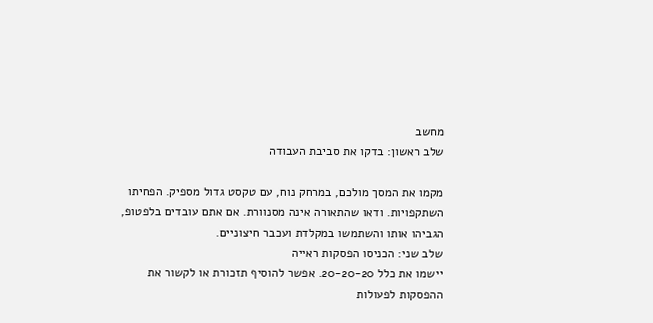מחשב
שלב ראשון: בדקו את סביבת העבודה

מקמו את המסך מולכם, במרחק נוח, עם טקסט גדול מספיק. הפחיתו השתקפויות. ודאו שהתאורה אינה מסנוורת. אם אתם עובדים בלפטופ, הגביהו אותו והשתמשו במקלדת ועכבר חיצוניים.
שלב שני: הכניסו הפסקות ראייה
יישמו את כלל 20-20-20. אפשר להוסיף תזכורת או לקשור את ההפסקות לפעולות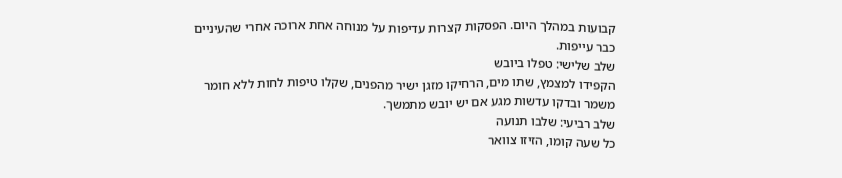קבועות במהלך היום. הפסקות קצרות עדיפות על מנוחה אחת ארוכה אחרי שהעיניים כבר עייפות.
שלב שלישי: טפלו ביובש
הקפידו למצמץ, שתו מים, הרחיקו מזגן ישיר מהפנים, שקלו טיפות לחות ללא חומר משמר ובדקו עדשות מגע אם יש יובש מתמשך.
שלב רביעי: שלבו תנועה
כל שעה קומו, הזיזו צוואר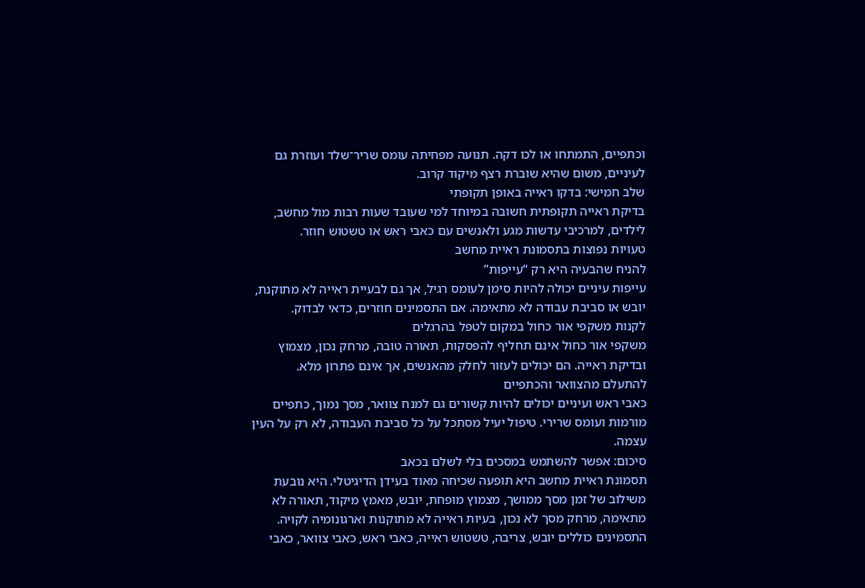וכתפיים, התמתחו או לכו דקה. תנועה מפחיתה עומס שריר־שלד ועוזרת גם לעיניים, משום שהיא שוברת רצף מיקוד קרוב.
שלב חמישי: בדקו ראייה באופן תקופתי
בדיקת ראייה תקופתית חשובה במיוחד למי שעובד שעות רבות מול מחשב, לילדים, למרכיבי עדשות מגע ולאנשים עם כאבי ראש או טשטוש חוזר.
טעויות נפוצות בתסמונת ראיית מחשב
להניח שהבעיה היא רק “עייפות”
עייפות עיניים יכולה להיות סימן לעומס רגיל, אך גם לבעיית ראייה לא מתוקנת, יובש או סביבת עבודה לא מתאימה. אם התסמינים חוזרים, כדאי לבדוק.
לקנות משקפי אור כחול במקום לטפל בהרגלים
משקפי אור כחול אינם תחליף להפסקות, תאורה טובה, מרחק נכון, מצמוץ ובדיקת ראייה. הם יכולים לעזור לחלק מהאנשים, אך אינם פתרון מלא.
להתעלם מהצוואר והכתפיים
כאבי ראש ועיניים יכולים להיות קשורים גם למנח צוואר, מסך נמוך, כתפיים מורמות ועומס שרירי. טיפול יעיל מסתכל על כל סביבת העבודה, לא רק על העין עצמה.
סיכום: אפשר להשתמש במסכים בלי לשלם בכאב
תסמונת ראיית מחשב היא תופעה שכיחה מאוד בעידן הדיגיטלי. היא נובעת משילוב של זמן מסך ממושך, מצמוץ מופחת, יובש, מאמץ מיקוד, תאורה לא מתאימה, מרחק מסך לא נכון, בעיות ראייה לא מתוקנות וארגונומיה לקויה. התסמינים כוללים יובש, צריבה, טשטוש ראייה, כאבי ראש, כאבי צוואר, כאבי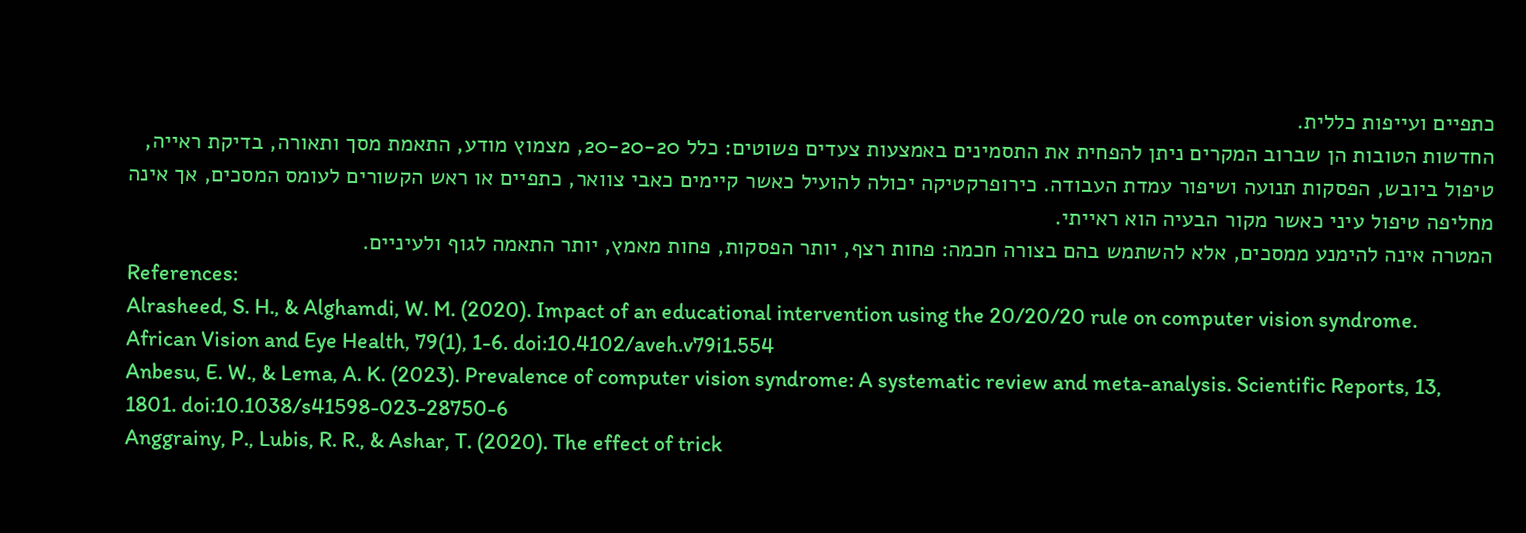כתפיים ועייפות כללית.
החדשות הטובות הן שברוב המקרים ניתן להפחית את התסמינים באמצעות צעדים פשוטים: כלל 20-20-20, מצמוץ מודע, התאמת מסך ותאורה, בדיקת ראייה, טיפול ביובש, הפסקות תנועה ושיפור עמדת העבודה. כירופרקטיקה יכולה להועיל כאשר קיימים כאבי צוואר, כתפיים או ראש הקשורים לעומס המסכים, אך אינה מחליפה טיפול עיני כאשר מקור הבעיה הוא ראייתי.
המטרה אינה להימנע ממסכים, אלא להשתמש בהם בצורה חכמה: פחות רצף, יותר הפסקות, פחות מאמץ, יותר התאמה לגוף ולעיניים.
References:
Alrasheed, S. H., & Alghamdi, W. M. (2020). Impact of an educational intervention using the 20/20/20 rule on computer vision syndrome. African Vision and Eye Health, 79(1), 1-6. doi:10.4102/aveh.v79i1.554
Anbesu, E. W., & Lema, A. K. (2023). Prevalence of computer vision syndrome: A systematic review and meta-analysis. Scientific Reports, 13, 1801. doi:10.1038/s41598-023-28750-6
Anggrainy, P., Lubis, R. R., & Ashar, T. (2020). The effect of trick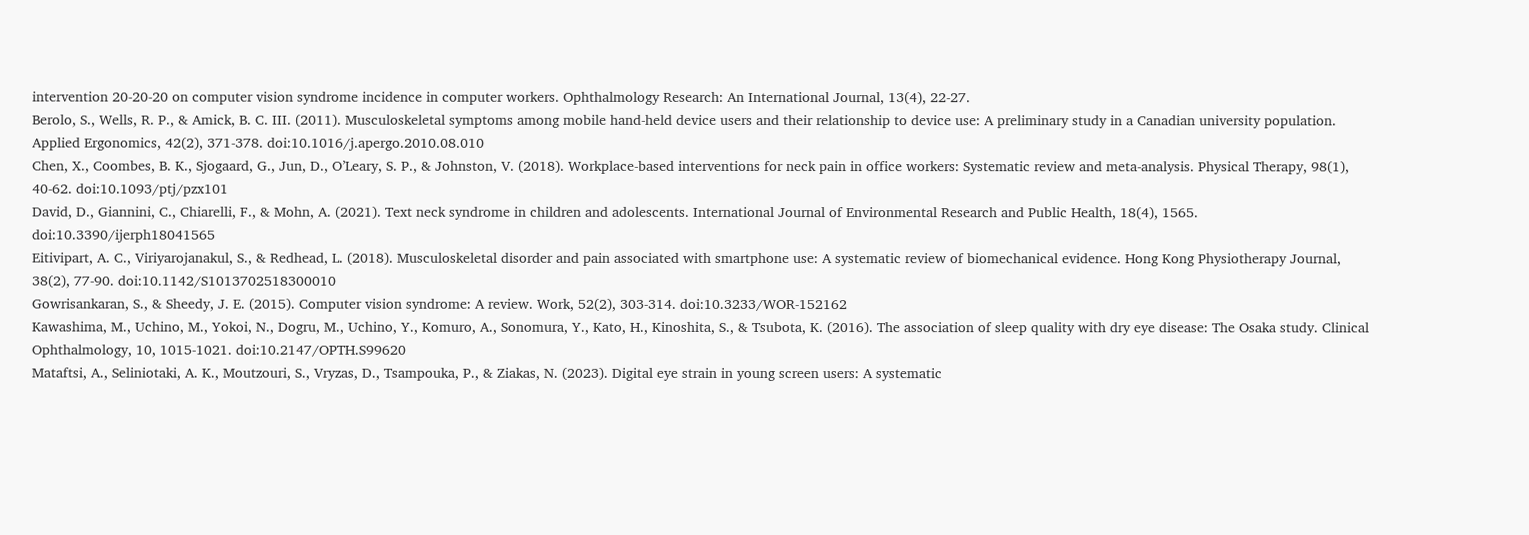intervention 20-20-20 on computer vision syndrome incidence in computer workers. Ophthalmology Research: An International Journal, 13(4), 22-27.
Berolo, S., Wells, R. P., & Amick, B. C. III. (2011). Musculoskeletal symptoms among mobile hand-held device users and their relationship to device use: A preliminary study in a Canadian university population. Applied Ergonomics, 42(2), 371-378. doi:10.1016/j.apergo.2010.08.010
Chen, X., Coombes, B. K., Sjogaard, G., Jun, D., O’Leary, S. P., & Johnston, V. (2018). Workplace-based interventions for neck pain in office workers: Systematic review and meta-analysis. Physical Therapy, 98(1), 40-62. doi:10.1093/ptj/pzx101
David, D., Giannini, C., Chiarelli, F., & Mohn, A. (2021). Text neck syndrome in children and adolescents. International Journal of Environmental Research and Public Health, 18(4), 1565. doi:10.3390/ijerph18041565
Eitivipart, A. C., Viriyarojanakul, S., & Redhead, L. (2018). Musculoskeletal disorder and pain associated with smartphone use: A systematic review of biomechanical evidence. Hong Kong Physiotherapy Journal, 38(2), 77-90. doi:10.1142/S1013702518300010
Gowrisankaran, S., & Sheedy, J. E. (2015). Computer vision syndrome: A review. Work, 52(2), 303-314. doi:10.3233/WOR-152162
Kawashima, M., Uchino, M., Yokoi, N., Dogru, M., Uchino, Y., Komuro, A., Sonomura, Y., Kato, H., Kinoshita, S., & Tsubota, K. (2016). The association of sleep quality with dry eye disease: The Osaka study. Clinical Ophthalmology, 10, 1015-1021. doi:10.2147/OPTH.S99620
Mataftsi, A., Seliniotaki, A. K., Moutzouri, S., Vryzas, D., Tsampouka, P., & Ziakas, N. (2023). Digital eye strain in young screen users: A systematic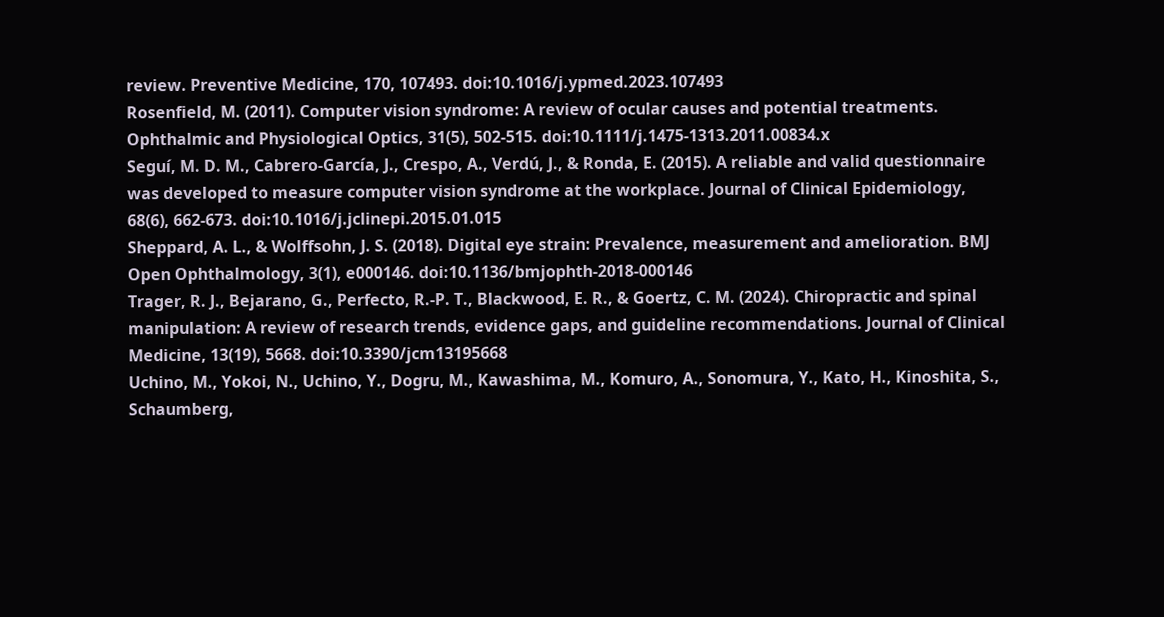review. Preventive Medicine, 170, 107493. doi:10.1016/j.ypmed.2023.107493
Rosenfield, M. (2011). Computer vision syndrome: A review of ocular causes and potential treatments. Ophthalmic and Physiological Optics, 31(5), 502-515. doi:10.1111/j.1475-1313.2011.00834.x
Seguí, M. D. M., Cabrero-García, J., Crespo, A., Verdú, J., & Ronda, E. (2015). A reliable and valid questionnaire was developed to measure computer vision syndrome at the workplace. Journal of Clinical Epidemiology, 68(6), 662-673. doi:10.1016/j.jclinepi.2015.01.015
Sheppard, A. L., & Wolffsohn, J. S. (2018). Digital eye strain: Prevalence, measurement and amelioration. BMJ Open Ophthalmology, 3(1), e000146. doi:10.1136/bmjophth-2018-000146
Trager, R. J., Bejarano, G., Perfecto, R.-P. T., Blackwood, E. R., & Goertz, C. M. (2024). Chiropractic and spinal manipulation: A review of research trends, evidence gaps, and guideline recommendations. Journal of Clinical Medicine, 13(19), 5668. doi:10.3390/jcm13195668
Uchino, M., Yokoi, N., Uchino, Y., Dogru, M., Kawashima, M., Komuro, A., Sonomura, Y., Kato, H., Kinoshita, S., Schaumberg,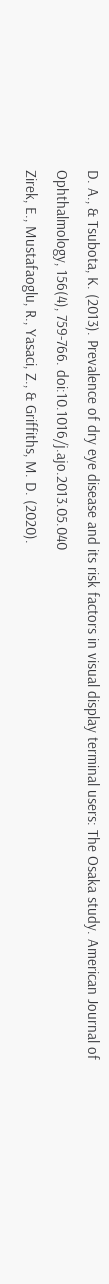D. A., & Tsubota, K. (2013). Prevalence of dry eye disease and its risk factors in visual display terminal users: The Osaka study. American Journal of Ophthalmology, 156(4), 759-766. doi:10.1016/j.ajo.2013.05.040
Zirek, E., Mustafaoglu, R., Yasaci, Z., & Griffiths, M. D. (2020).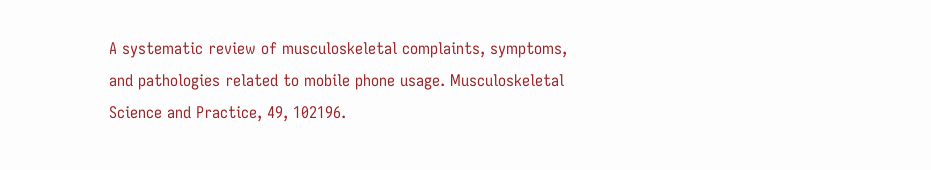A systematic review of musculoskeletal complaints, symptoms, and pathologies related to mobile phone usage. Musculoskeletal Science and Practice, 49, 102196.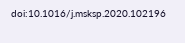doi:10.1016/j.msksp.2020.102196